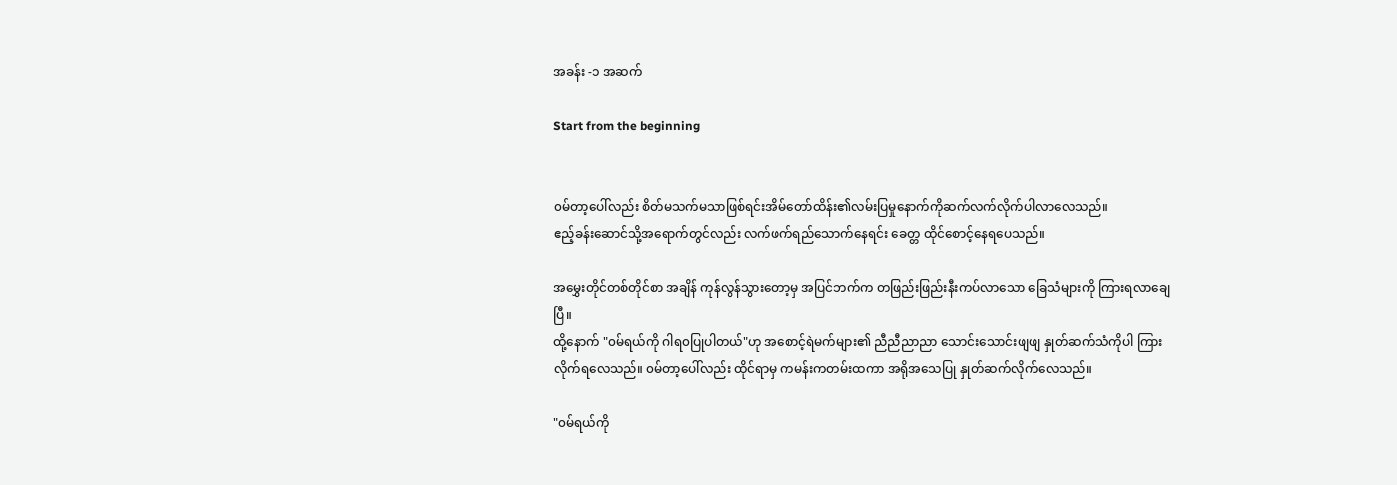အခန်း -၁ အဆက်

Start from the beginning


၀မ်တာ့ပေါ်လည်း စိတ်မသက်မသာဖြစ်ရင်းအိမ်တော်ထိန်း၏လမ်းပြမှုနောက်ကိုဆက်လက်လိုက်ပါလာလေသည်။
ဧည့်ခန်းဆောင်သို့အရောက်တွင်လည်း လက်ဖက်ရည်သောက်နေရင်း ခေတ္တ ထိုင်စောင့်နေရပေသည်။

အမွှေးတိုင်တစ်တိုင်စာ အချိန် ကုန်လွန်သွားတော့မှ အပြင်ဘက်က တဖြည်းဖြည်းနီးကပ်လာသော ခြေသံများကို ကြားရလာချေပြီ။
ထို့နောက် "၀မ်ရယ်ကို ဂါရ၀ပြုပါတယ်"ဟု အစောင့်ရဲမက်များ၏ ညီညီညာညာ သောင်းသောင်းဖျဖျ နှုတ်ဆက်သံကိုပါ ကြားလိုက်ရလေသည်။ ၀မ်တာ့ပေါ်လည်း ထိုင်ရာမှ ကမန်းကတမ်းထကာ အရိုအသေပြု နှုတ်ဆက်လိုက်လေသည်။

"၀မ်ရယ်ကို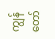ကျွန်တော်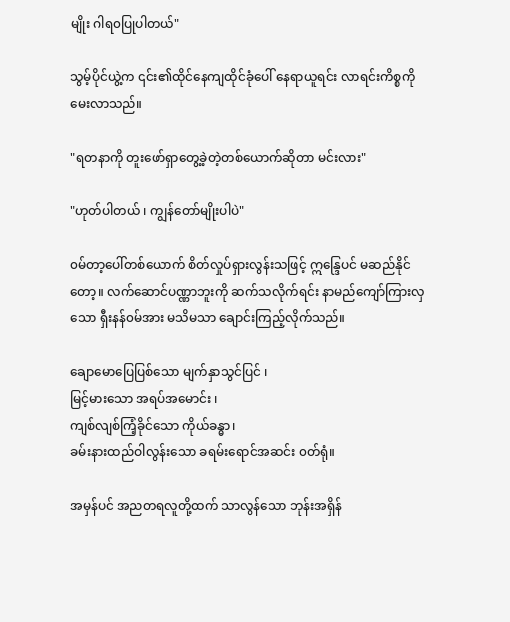မျိုး ဂါရ၀ပြုပါတယ်"

သွမ့်ပိုင်ယွဲ့က ၎င်း၏ထိုင်နေကျထိုင်ခုံပေါ် နေရာယူရင်း လာရင်းကိစ္စကို မေးလာသည်။

"ရတနာကို တူးဖော်ရှာတွေ့ခဲ့တဲ့တစ်ယောက်ဆိုတာ မင်းလား"

"ဟုတ်ပါတယ် ၊ ကျွန်တော်မျိုးပါပဲ"

၀မ်တာ့ပေါ်တစ်ယောက် စိတ်လှုပ်ရှားလွန်းသဖြင့် ဣန္ဒြေပင် မဆည်နိုင်တော့။ လက်ဆောင်ပဏ္ဏာဘူးကို ဆက်သလိုက်ရင်း နာမည်ကျော်ကြားလှသော ရှီးနန်၀မ်အား မသိမသာ ချောင်းကြည့်လိုက်သည်။

ချောမောပြေပြစ်သော မျက်နှာသွင်ပြင် ၊
မြင့်မားသော အရပ်အမောင်း ၊
ကျစ်လျစ်ကြံ့ခိုင်သော ကိုယ်ခန္ဓာ၊
ခမ်းနားထည်ဝါလွန်းသော ခရမ်းရောင်အဆင်း ၀တ်ရုံ။

အမှန်ပင် အညတရလူတို့ထက် သာလွန်သော ဘုန်းအရှိန်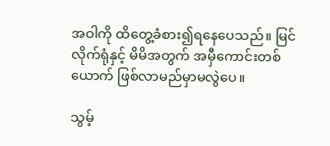အဝါကို ထိတွေ့ခံစား၍ရနေပေသည်။ မြင်လိုက်ရုံနှင့် မိမိအတွက် အမှီကောင်းတစ်ယောက် ဖြစ်လာမည်မှာမလွဲပေ။

သွမ့်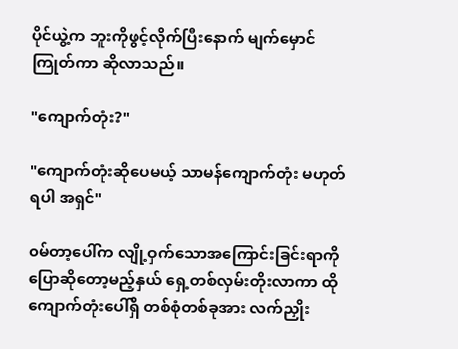ပိုင်ယွဲ့က ဘူးကိုဖွင့်လိုက်ပြီးနောက် မျက်မှောင်ကြုတ်ကာ ဆိုလာသည်။

"ကျောက်တုံး?"

"ကျောက်တုံးဆိုပေမယ့် သာမန်ကျောက်တုံး မဟုတ်ရပါ အရှင်"

၀မ်တာ့ပေါ်က လျို့ဝှက်သောအကြောင်းခြင်းရာကို ပြောဆိုတော့မည့်နှယ် ရှေ့တစ်လှမ်းတိုးလာကာ ထိုကျောက်တုံးပေါ်ရှိ တစ်စုံတစ်ခုအား လက်ညှိုး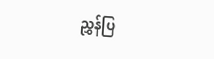ညွှန်ပြ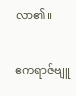လာ၏။

ဧကရာဇ်ဗျူ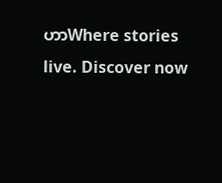ဟာWhere stories live. Discover now